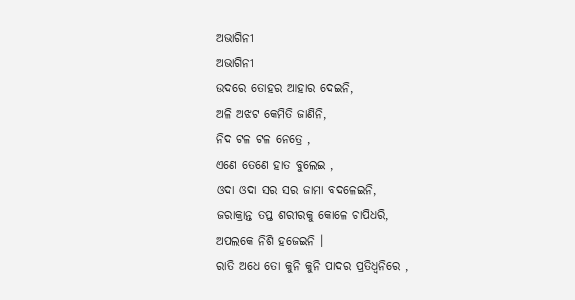ଅଭାଗିନୀ
ଅଭାଗିନୀ
ଉଦରେ ତୋହର ଆହାର ଦେଇନି,
ଅଳି ଅଝଟ କେମିତି ଜାଣିନି,
ନିଦ ଟଳ ଟଳ ନେତ୍ରେ ,
ଏଣେ ତେଣେ ହାତ ବୁଲେଇ ,
ଓଦା ଓଦା ସର ସର ଜାମା ବଦଳେଇନି,
ଜରାକ୍ରାନ୍ତ ତପ୍ତ ଶରୀରକୁ କୋଳେ ଚାପିଧରି,
ଅପଲକେ ନିଶି ହଜେଇନି ।
ରାତି ଅଧେ ତୋ କୁନି କୁନି ପାଦର ପ୍ରତିଧ୍ୱନିରେ ,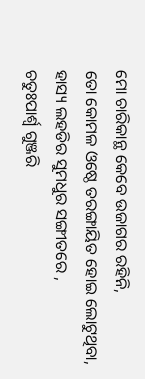ମୋ ଚାରିକାନ୍ଥ କେବେ ଉଜାଗର ରହିନି,
ତୋ କୋମଳ ଓଷ୍ଠେ ତରଙ୍ଗାୟିତ ହୋଇ ଲୋଟୁଥିବା,
ହାସ୍ୟ ଲହଡିର ସୁମଧୁର ସଙ୍ଗୀତରେ ,
ଚତୁଃପାର୍ଶ୍ଵ ଗୁଞ୍ଜରି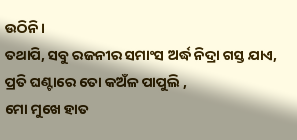ଉଠିନି।
ତଥାପି, ସବୁ ରଜନୀର ସମାଂସ ଅର୍ଦ୍ଧ ନିଦ୍ରା ଗସ୍ତ ଯାଏ,
ପ୍ରତି ଘଣ୍ଟାରେ ତୋ କଅଁଳ ପାପୁଲି ,
ମୋ ମୁଖେ ହାତ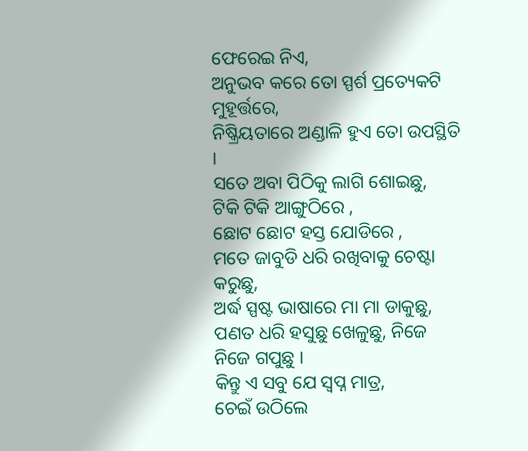ଫେରେଇ ନିଏ,
ଅନୁଭବ କରେ ତୋ ସ୍ପର୍ଶ ପ୍ରତ୍ୟେକଟି ମୁହୂର୍ତ୍ତରେ,
ନିଷ୍କ୍ରିୟତାରେ ଅଣ୍ଡାଳି ହୁଏ ତୋ ଉପସ୍ଥିତି ।
ସତେ ଅବା ପିଠିକୁ ଲାଗି ଶୋଇଛୁ,
ଟିକି ଟିକି ଆଙ୍ଗୁଠିରେ ,
ଛୋଟ ଛୋଟ ହସ୍ତ ଯୋଡିରେ ,
ମତେ ଜାବୁଡି ଧରି ରଖିବାକୁ ଚେଷ୍ଟା କରୁଛୁ,
ଅର୍ଦ୍ଧ ସ୍ପଷ୍ଟ ଭାଷାରେ ମା ମା ଡାକୁଛୁ,
ପଣତ ଧରି ହସୁଛୁ ଖେଳୁଛୁ, ନିଜେ ନିଜେ ଗପୁଛୁ ।
କିନ୍ତୁ ଏ ସବୁ ଯେ ସ୍ୱପ୍ନ ମାତ୍ର,
ଚେଇଁ ଉଠିଲେ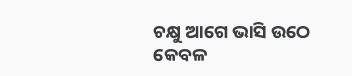ଚକ୍ଷୁ ଆଗେ ଭାସି ଉଠେ କେବଳ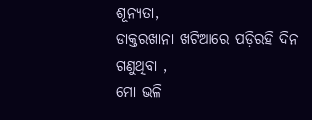ଶୂନ୍ୟତା,
ଡାକ୍ତରଖାନା ଖଟିଆରେ ପଡ଼ିରହି ଦିନ ଗଣୁଥିବା ,
ମୋ ଭଳି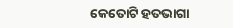କେତୋଟି ହତଭାଗା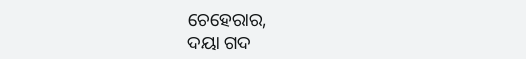ଚେହେରାର,
ଦୟା ଗଦ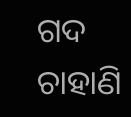ଗଦ ଚାହାଣି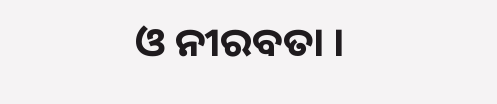ଓ ନୀରବତା ।